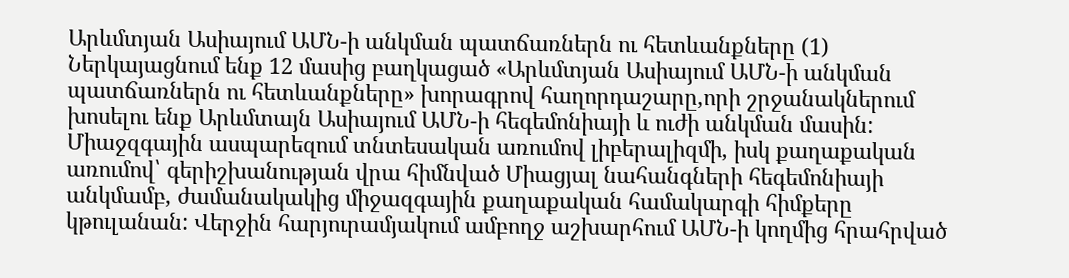Արևմտյան Ասիայում ԱՄՆ-ի անկման պատճառներն ու հետևանքները (1)
Ներկայացնում ենք 12 մասից բաղկացած «Արևմտյան Ասիայում ԱՄՆ-ի անկման պատճառներն ու հետևանքները» խորագրով հաղորդաշարը,որի շրջանակներում խոսելու ենք Արևմտայն Ասիայում ԱՄՆ-ի հեգեմոնիայի և ուժի անկման մասին:
Միաջզգային ասպարեզում տնտեսական առումով լիբերալիզմի, իսկ քաղաքական առումով՝ գերիշխանության վրա հիմնված Միացյալ նահանգների հեգեմոնիայի անկմամբ, ժամանակակից միջազգային քաղաքական համակարգի հիմքերը կթուլանան: Վերջին հարյուրամյակում ամբողջ աշխարհում ԱՄՆ-ի կողմից հրահրված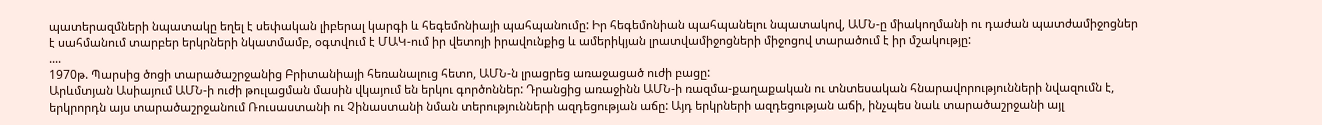պատերազմների նպատակը եղել է սեփական լիբերալ կարգի և հեգեմոնիայի պահպանումը: Իր հեգեմոնիան պահպանելու նպատակով, ԱՄՆ-ը միակողմանի ու դաժան պատժամիջոցներ է սահմանում տարբեր երկրների նկատմամբ, օգտվում է ՄԱԿ-ում իր վետոյի իրավունքից և ամերիկյան լրատվամիջոցների միջոցով տարածում է իր մշակությը:
....
1970թ. Պարսից ծոցի տարածաշրջանից Բրիտանիայի հեռանալուց հետո, ԱՄՆ-ն լրացրեց առաջացած ուժի բացը:
Արևմտյան Ասիայում ԱՄՆ-ի ուժի թուլացման մասին վկայում են երկու գործոններ: Դրանցից առաջինն ԱՄՆ-ի ռազմա-քաղաքական ու տնտեսական հնարավորությունների նվազումն է, երկրորդն այս տարածաշրջանում Ռուսաստանի ու Չինաստանի նման տերությունների ազդեցության աճը: Այդ երկրների ազդեցության աճի, ինչպես նաև տարածաշրջանի այլ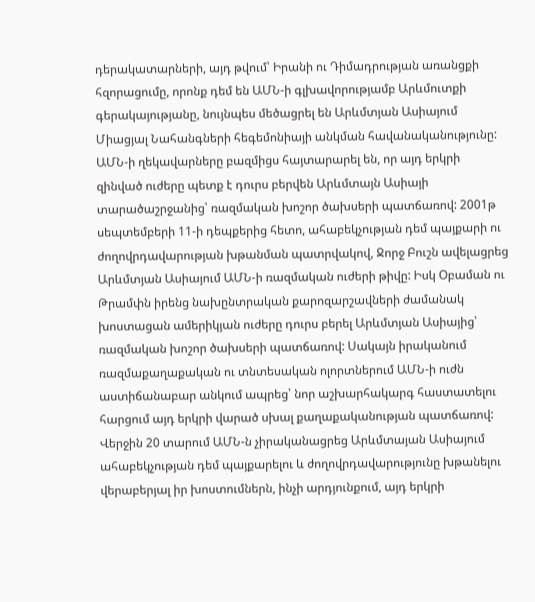դերակատարների, այդ թվում՝ Իրանի ու Դիմադրության առանցքի հզորացումը, որոնք դեմ են ԱՄՆ-ի գլխավորությամբ Արևմուտքի գերակայությանը, նույնպես մեծացրել են Արևմտյան Ասիայում Միացյալ Նահանգների հեգեմոնիայի անկման հավանականությունը:
ԱՄՆ-ի ղեկավարները բազմիցս հայտարարել են, որ այդ երկրի զինված ուժերը պետք է դուրս բերվեն Արևմտայն Ասիայի տարածաշրջանից՝ ռազմական խոշոր ծախսերի պատճառով: 2001թ սեպտեմբերի 11-ի դեպքերից հետո, ահաբեկչության դեմ պայքարի ու ժողովրդավարության խթանման պատրվակով, Ջորջ Բուշն ավելացրեց Արևմտյան Ասիայում ԱՄՆ-ի ռազմական ուժերի թիվը: Իսկ Օբաման ու Թրամփն իրենց նախընտրական քարոզարշավների ժամանակ խոստացան ամերիկյան ուժերը դուրս բերել Արևմտյան Ասիայից՝ ռազմական խոշոր ծախսերի պատճառով: Սակայն իրականում ռազմաքաղաքական ու տնտեսական ոլորտներում ԱՄՆ-ի ուժն աստիճանաբար անկում ապրեց՝ նոր աշխարհակարգ հաստատելու հարցում այդ երկրի վարած սխալ քաղաքականության պատճառով:
Վերջին 20 տարում ԱՄՆ-ն չիրականացրեց Արևմտայան Ասիայում ահաբեկչության դեմ պայքարելու և ժողովրդավարությունը խթանելու վերաբերյալ իր խոստումներն, ինչի արդյունքում, այդ երկրի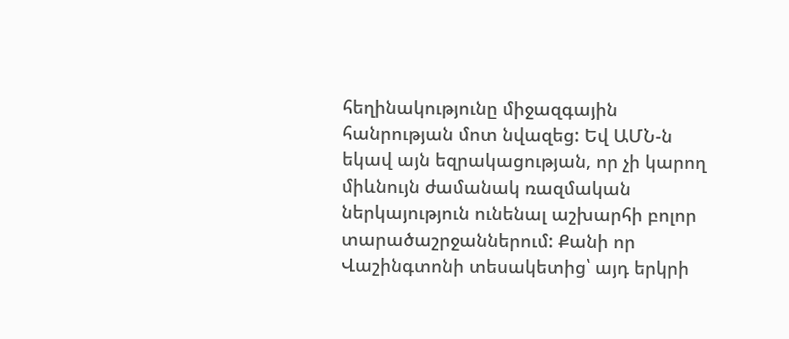հեղինակությունը միջազգային հանրության մոտ նվազեց: Եվ ԱՄՆ-ն եկավ այն եզրակացության, որ չի կարող միևնույն ժամանակ ռազմական ներկայություն ունենալ աշխարհի բոլոր տարածաշրջաններում: Քանի որ Վաշինգտոնի տեսակետից՝ այդ երկրի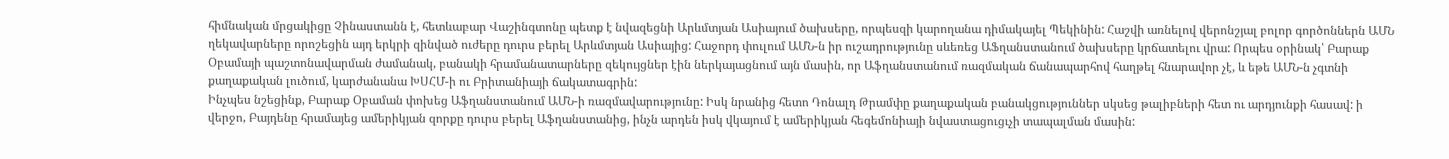հիմնական մրցակիցը Չինաստանն է, հետևաբար Վաշինգտոնը պետք է նվազեցնի Արևմտյան Ասիայում ծախսերը, որպեսզի կարողանա դիմակայել Պեկինին: Հաշվի առնելով վերոնշյալ բոլոր գործոններն ԱՄՆ ղեկավարները որոշեցին այդ երկրի զինված ուժերը դուրս բերել Արևմտյան Ասիայից: Հաջորդ փուլում ԱՄՆ-ն իր ուշադրությունը սևեռեց ԱՖղանստանում ծախսերը կրճատելու վրա: Որպես օրինակ՝ Բարաք Օբամայի պաշտոնավարման ժամանակ, բանակի հրամանատարները զեկույցներ էին ներկայացնում այն մասին, որ Աֆղանստանում ռազմական ճանապարհով հաղթել հնարավոր չէ, և եթե ԱՄՆ-ն չգտնի քաղաքական լուծում, կարժանանա ԽՍՀՄ-ի ու Բրիտանիայի ճակատագրին:
Ինչպես նշեցինք, Բարաք Օբաման փոխեց Աֆղանստանում ԱՄՆ-ի ռազմավարությունը: Իսկ նրանից հետո Դոնալդ Թրամփը քաղաքական բանակցություններ սկսեց թալիբների հետ ու արդյունքի հասավ: ի վերջո, Բայդենը հրամայեց ամերիկյան զորքը դուրս բերել Աֆղանստանից, ինչն արդեն իսկ վկայում է ամերիկյան հեգեմոնիայի նվաստացուցւչի տապալման մասին: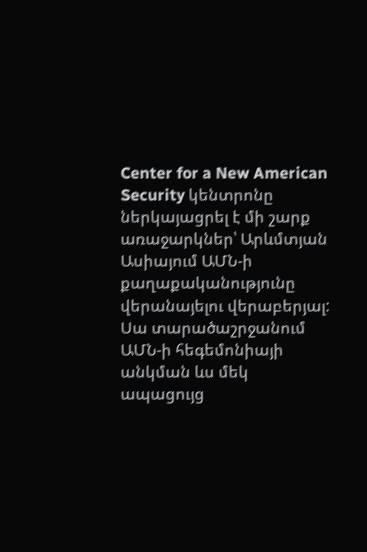Center for a New American Security կենտրոնը ներկայացրել է մի շարք առաջարկներ՝ Արևմտյան Ասիայում ԱՄՆ-ի քաղաքականությունը վերանայելու վերաբերյալ: Սա տարածաշրջանում ԱՄՆ-ի հեգեմոնիայի անկման ևս մեկ ապացույց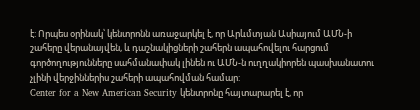է: Որպես օրինակ՝ կենտրոնն առաջարկել է, որ Արևմտյան Ասիայում ԱՄՆ-ի շահերը վերանայվեն, և դաշնակիցների շահերն ապահովելու հարցում գործողությունները սահմանափակ լինեն ու ԱՄՆ-ն ուղղակիորեն պասխանատու չլինի վերջիններիս շահերի ապահովման համար:
Center for a New American Security կենտրոնը հայտարարել է, որ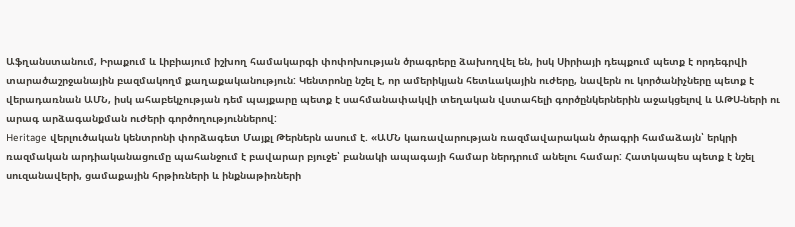Աֆղանստանում, Իրաքում և Լիբիայում իշխող համակարգի փոփոխության ծրագրերը ձախողվել են, իսկ Սիրիայի դեպքում պետք է որդեգրվի տարածաշրջանային բազմակողմ քաղաքականություն: Կենտրոնը նշել է, որ ամերիկյան հետևակային ուժերը, նավերն ու կործանիչները պետք է վերադառնան ԱՄՆ, իսկ ահաբեկչության դեմ պայքարը պետք է սահմանափակվի տեղական վստահելի գործընկերներին աջակցելով և ԱԹՍ-ների ու արագ արձագանքման ուժերի գործողություններով:
Heritage վերլուծական կենտրոնի փորձագետ Մայքլ Թերներն ասում է. «ԱՄՆ կառավարության ռազմավարական ծրագրի համաձայն՝ երկրի ռազմական արդիականացումը պահանջում է բավարար բյուջե՝ բանակի ապագայի համար ներդրում անելու համար: Հատկապես պետք է նշել սուզանավերի, ցամաքային հրթիռների և ինքնաթիռների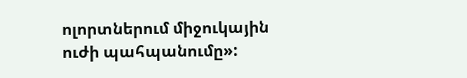ոլորտներում միջուկային ուժի պահպանումը»: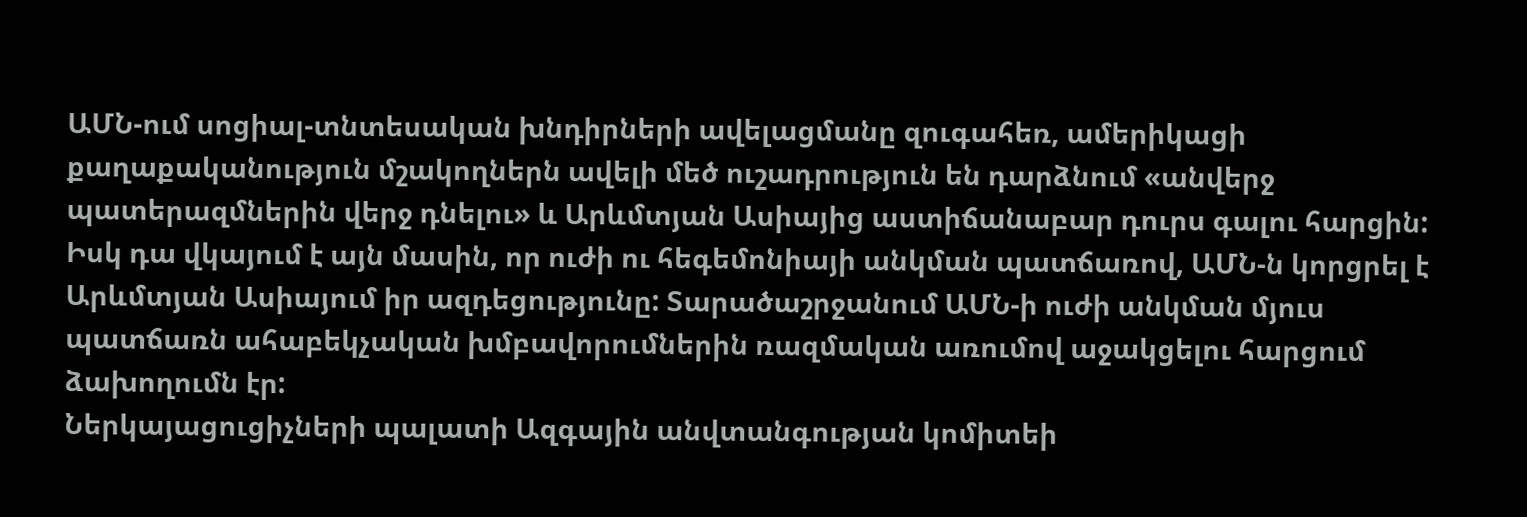ԱՄՆ-ում սոցիալ-տնտեսական խնդիրների ավելացմանը զուգահեռ, ամերիկացի քաղաքականություն մշակողներն ավելի մեծ ուշադրություն են դարձնում «անվերջ պատերազմներին վերջ դնելու» և Արևմտյան Ասիայից աստիճանաբար դուրս գալու հարցին: Իսկ դա վկայում է այն մասին, որ ուժի ու հեգեմոնիայի անկման պատճառով, ԱՄՆ-ն կորցրել է Արևմտյան Ասիայում իր ազդեցությունը: Տարածաշրջանում ԱՄՆ-ի ուժի անկման մյուս պատճառն ահաբեկչական խմբավորումներին ռազմական առումով աջակցելու հարցում ձախողումն էր:
Ներկայացուցիչների պալատի Ազգային անվտանգության կոմիտեի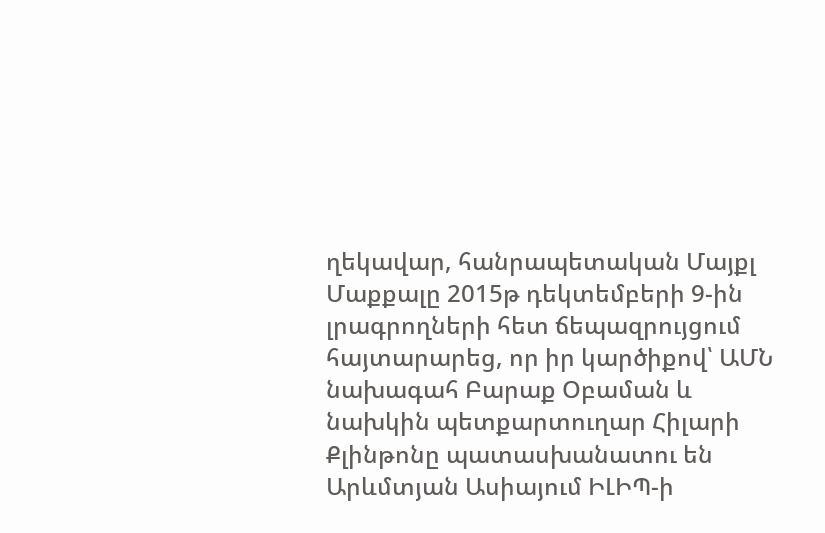ղեկավար, հանրապետական Մայքլ Մաքքալը 2015թ դեկտեմբերի 9-ին լրագրողների հետ ճեպազրույցում հայտարարեց, որ իր կարծիքով՝ ԱՄՆ նախագահ Բարաք Օբաման և նախկին պետքարտուղար Հիլարի Քլինթոնը պատասխանատու են Արևմտյան Ասիայում ԻԼԻՊ-ի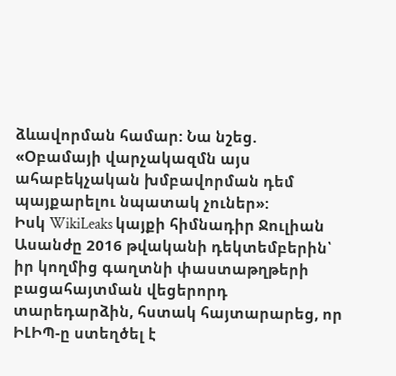ձևավորման համար: Նա նշեց. «Օբամայի վարչակազմն այս ահաբեկչական խմբավորման դեմ պայքարելու նպատակ չուներ»:
Իսկ WikiLeaks կայքի հիմնադիր Ջուլիան Ասանժը 2016 թվականի դեկտեմբերին՝ իր կողմից գաղտնի փաստաթղթերի բացահայտման վեցերորդ տարեդարձին, հստակ հայտարարեց, որ ԻԼԻՊ-ը ստեղծել է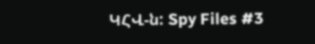ԿՀՎ-ն: Spy Files #3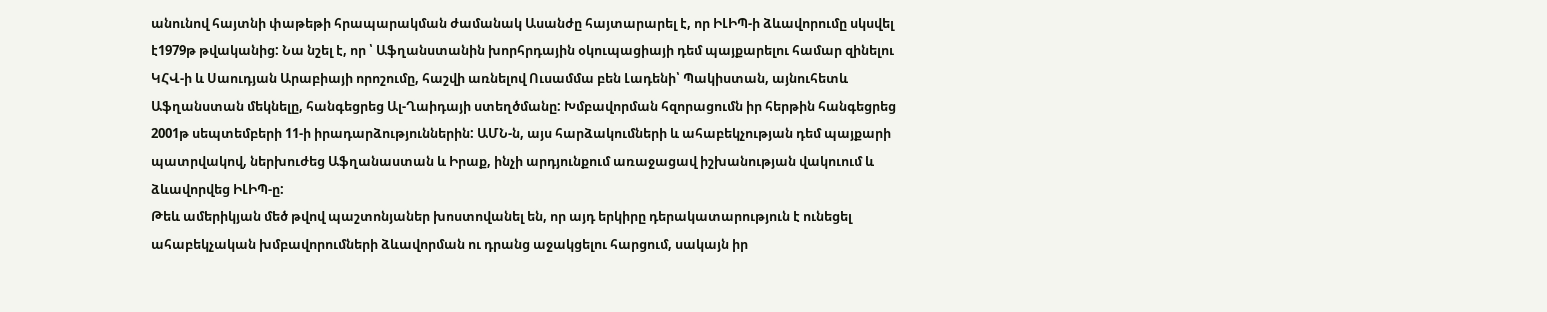անունով հայտնի փաթեթի հրապարակման ժամանակ Ասանժը հայտարարել է, որ ԻԼԻՊ-ի ձևավորումը սկսվել է1979թ թվականից: Նա նշել է, որ ՝ Աֆղանստանին խորհրդային օկուպացիայի դեմ պայքարելու համար զինելու ԿՀՎ-ի և Սաուդյան Արաբիայի որոշումը, հաշվի առնելով Ուսամմա բեն Լադենի՝ Պակիստան, այնուհետև Աֆղանստան մեկնելը, հանգեցրեց Ալ-Ղաիդայի ստեղծմանը: Խմբավորման հզորացումն իր հերթին հանգեցրեց 2001թ սեպտեմբերի 11-ի իրադարձություններին: ԱՄՆ-ն, այս հարձակումների և ահաբեկչության դեմ պայքարի պատրվակով, ներխուժեց Աֆղանաստան և Իրաք, ինչի արդյունքում առաջացավ իշխանության վակուում և ձևավորվեց ԻԼԻՊ-ը:
Թեև ամերիկյան մեծ թվով պաշտոնյաներ խոստովանել են, որ այդ երկիրը դերակատարություն է ունեցել ահաբեկչական խմբավորումների ձևավորման ու դրանց աջակցելու հարցում, սակայն իր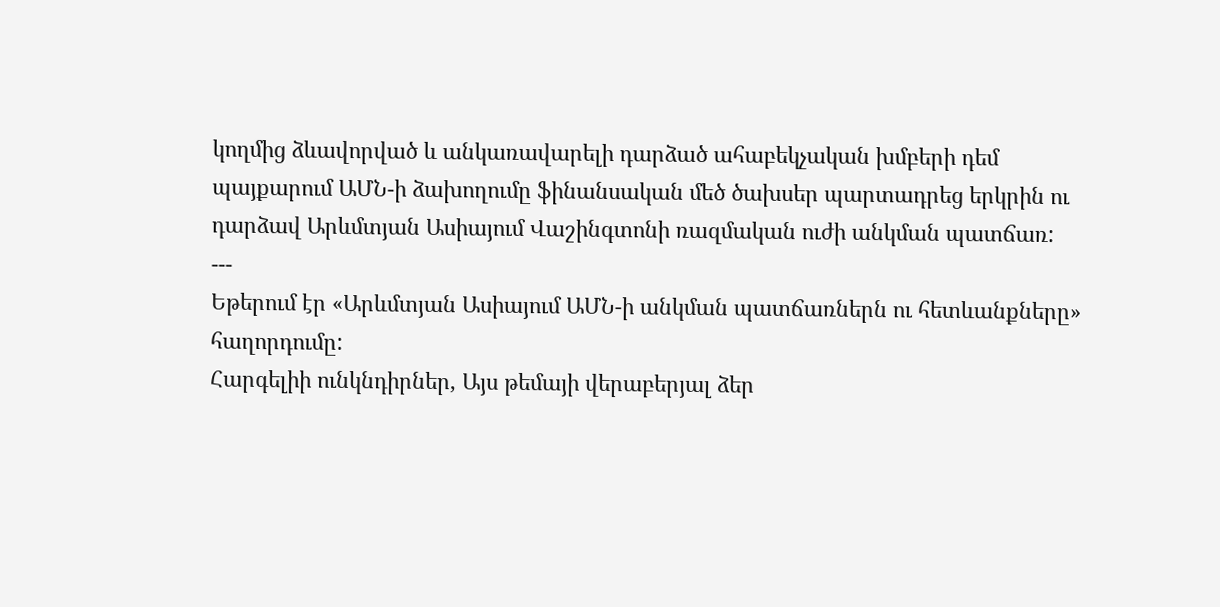կողմից ձևավորված և անկառավարելի դարձած ահաբեկչական խմբերի դեմ պայքարում ԱՄՆ-ի ձախողումը ֆինանսական մեծ ծախսեր պարտադրեց երկրին ու դարձավ Արևմտյան Ասիայում Վաշինգտոնի ռազմական ուժի անկման պատճառ:
---
Եթերում էր «Արևմտյան Ասիայում ԱՄՆ-ի անկման պատճառներն ու հետևանքները» հաղորդումը:
Հարգելիի ունկնդիրներ, Այս թեմայի վերաբերյալ ձեր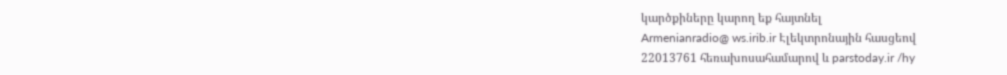կարծքիները կարող եք հայտնել
Armenianradio@ ws.irib.ir Էլեկտրոնային հասցեով
22013761 հեռախոսահամարով և parstoday.ir /hy